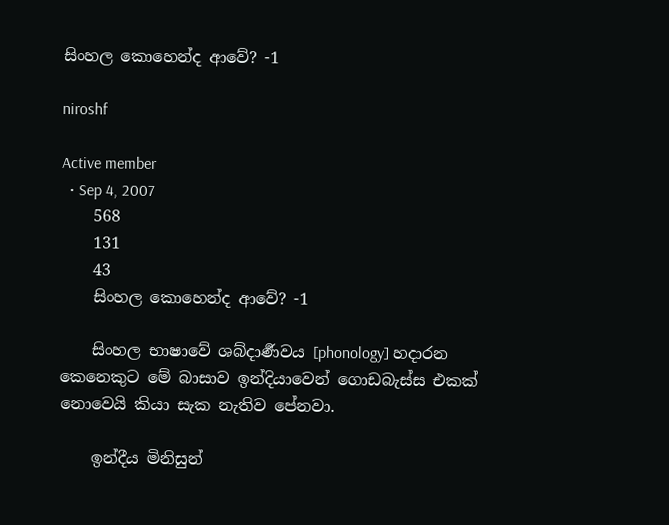සිංහල කොහෙන්ද ආවේ? -1

niroshf

Active member
  • Sep 4, 2007
    568
    131
    43
    සිංහල කොහෙන්ද ආවේ? -1

    සිංහල භාෂාවේ ශබ්දාර්‍ණවය [phonology] හදාරන කෙනෙකුට මේ බාසාව ඉන්දියාවෙන් ගොඩබැස්ස එකක් නොවෙයි කියා සැක නැතිව පේනවා.

    ඉන්දීය මිනිසුන්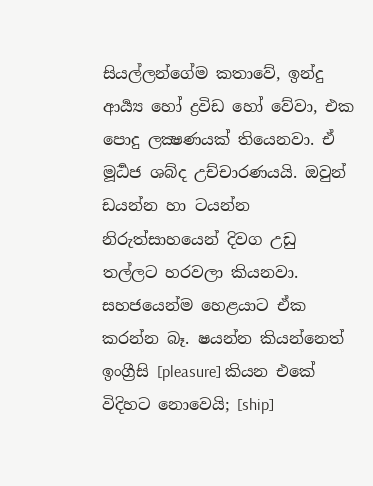සියල්ලන්ගේම කතාවේ, ඉන්දු ආර්‍ය්‍ය හෝ ද්‍රවිඩ හෝ වේවා, එක පොදු ලක්‍ෂණයක් තියෙනවා. ඒ මූර්‍ධජ ශබ්ද උච්චාරණයයි. ඔවුන් ඩයන්න හා ටයන්න නිරුත්සාහයෙන් දිවග උඩු තල්ලට හරවලා කියනවා. සහජයෙන්ම හෙළයාට ඒක කරන්න බෑ. ෂයන්න කියන්නෙත් ඉංග්‍රීසි [pleasure] කියන එකේ විදිහට නොවෙයි; [ship]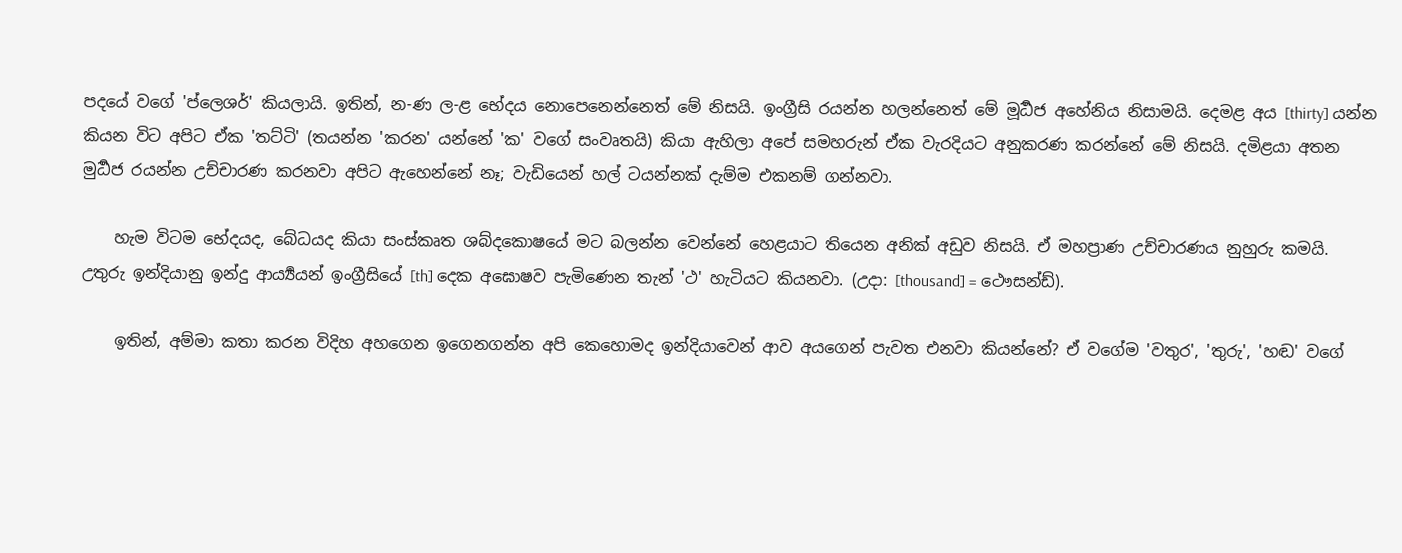පදයේ වගේ 'ප්ලෙශර්' කියලායි. ඉතින්, න-ණ ල-ළ භේදය නොපෙනෙන්නෙත් මේ නිසයි. ඉංග්‍රීසි රයන්න හලන්නෙත් මේ මූර්‍ධජ අහේනිය නිසාමයි. දෙමළ අය [thirty] යන්න කියන විට අපිට ඒක 'තට්ටි' (තයන්න 'කරන' යන්නේ 'ක' වගේ සංවෘතයි) කියා ඇහිලා අපේ සමහරුන් ඒක වැරදියට අනුකරණ කරන්නේ මේ නිසයි. දමිළයා අතන මුර්‍ධජ රයන්න උච්චාරණ කරනවා අපිට ඇහෙන්නේ නෑ; වැඩියෙන් හල් ටයන්නක් දැම්ම එකනම් ගන්නවා.

    හැම විටම භේදයද, බේධයද කියා සංස්කෘත ශබ්දකොෂයේ මට බලන්න වෙන්නේ හෙළයාට තියෙන අනික් අඩුව නිසයි. ඒ මහප්‍රාණ උච්චාරණය නුහුරු කමයි. උතුරු ඉන්දියානු ඉන්දු ආර්‍ය්‍යයන් ඉංග්‍රීසියේ [th] දෙක අඝොෂව පැමිණෙන තැන් 'ථ' හැටියට කියනවා. (උදා: [thousand] = ථෞසන්ඩ්).

    ඉතින්, අම්මා කතා කරන විදිහ අහගෙන ඉගෙනගන්න අපි කෙහොමද ඉන්දියාවෙන් ආව අයගෙන් පැවත එනවා කියන්නේ? ඒ වගේම 'වතුර', 'තුරු', 'හඬ' වගේ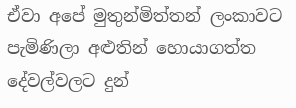ඒවා අපේ මුතුන්මිත්තන් ලංකාවට පැමිණිලා අළුතින් හොයාගත්ත දේවල්වලට දුන්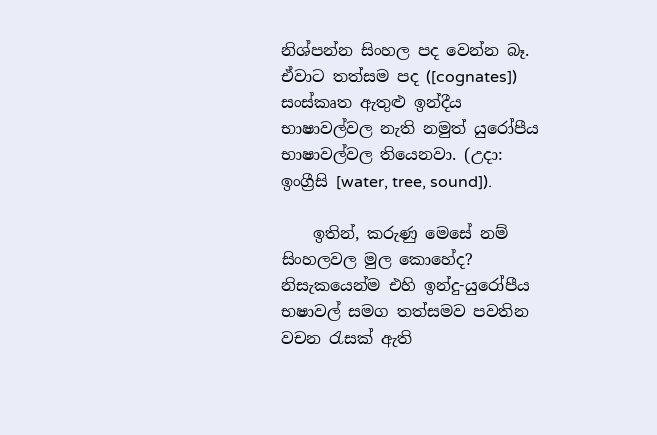නිශ්පන්න සිංහල පද වෙන්න බෑ. ඒවාට තත්සම පද ([cognates]) සංස්කෘත ඇතුළු ඉන්දීය භාෂාවල්වල නැති නමුත් යුරෝපීය භාෂාවල්වල තියෙනවා. (උදා: ඉංග්‍රීසි [water, tree, sound]).

    ඉතින්, කරුණු මෙසේ නම් සිංහලවල මුල කොහේද? නිසැකයෙන්ම එහි ඉන්දු-යුරෝපීය භෂාවල් සමග තත්සමව පවතින වචන රැසක් ඇති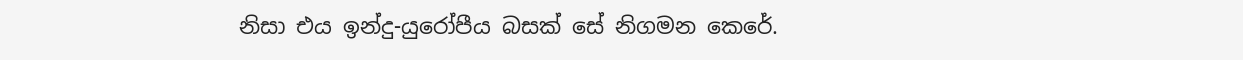නිසා එය ඉන්දු-යුරෝපීය බසක් සේ නිගමන කෙරේ.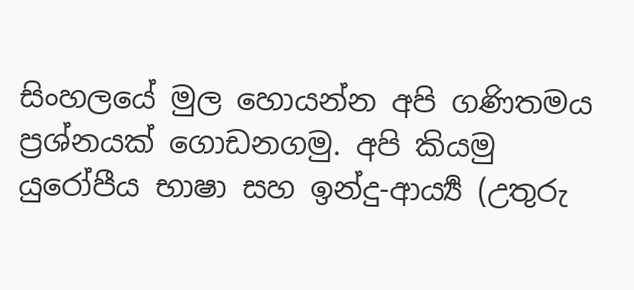සිංහලයේ මුල හොයන්න අපි ගණිතමය ප්‍රශ්නයක් ගොඩනගමු. අපි කියමු යුරෝපීය භාෂා සහ ඉන්දු-ආර්‍ය්‍ය (උතුරු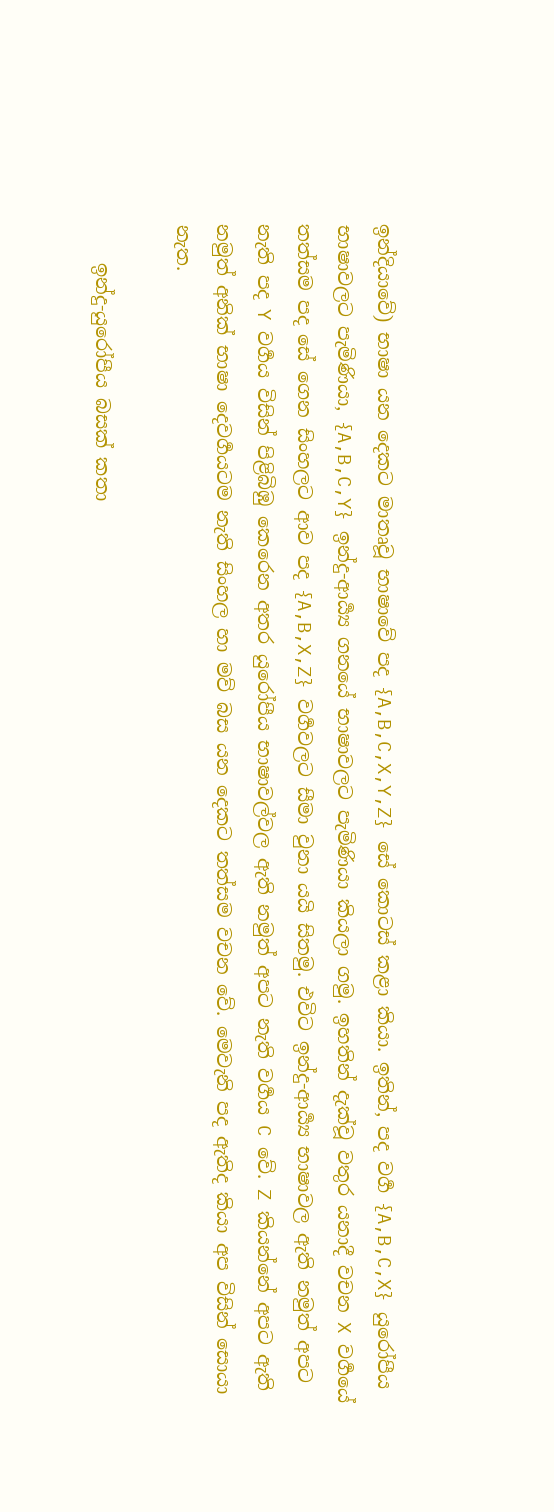ඉන්දියාවේ) භාෂා යන දෙකට මාතෘවූ භාෂාවේ පද {A,B,C,X,Y,Z} සේ කොටස් කළා කියා. ඉතින්, පද වර්‍ග {A,B,C,X} යුරෝපීය භාෂාවලට පැමිණියා, {A,B,C,Y} ඉන්දු-ආර්‍ය්‍ය ගනයේ භාෂාවලට පැමිණියා කියලා ගමු. ඉහතින් දැක්වූ වතුර යනාදී වචන X වර්‍ගයේ තත්සම පද සේ ගෙන සිංහලට ආව පද {A,B,X,Z} වර්‍ගවලට සීමා වුනා යයි සිතමු. එවිට ඉන්දු-ආර්‍ය්‍ය භාෂාවල ඇති නමුත් අපට නැති පද Y වර්‍ගය විසින් පිළිබිඹු කෙරෙන අතර යුරෝපීය භාෂාවල්වල ඇති නමුත් අපට නැති වර්‍ගය C වේ. Z කියන්නේ අපට ඇති නමුත් අනික් භාෂා දෙවර්‍ගයටම නැති සිංහල හා මව් බස යන දෙකට තත්සම වචන වේ. මෙවැනි පද ඇතිද කියා අප විසින් සොයා නැත.

    ඉන්දු-යුරෝපීය බසක් කතා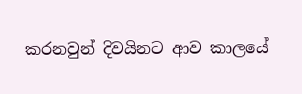කරනවුන් දිවයිනට ආව කාලයේ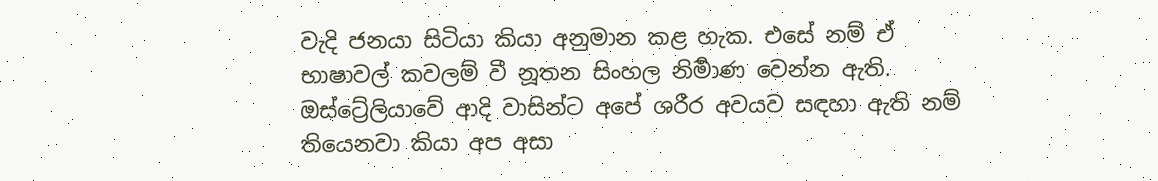වැදි ජනයා සිටියා කියා අනුමාන කළ හැක. එසේ නම් ඒ භාෂාවල් කවලම් වී නූතන සිංහල නිර්‍මාණ වෙන්න ඇති. ඔස්ට්‍රේලියාවේ ආදි වාසින්ට අපේ ශරීර අවයව සඳහා ඇති නම් තියෙනවා කියා අප අසා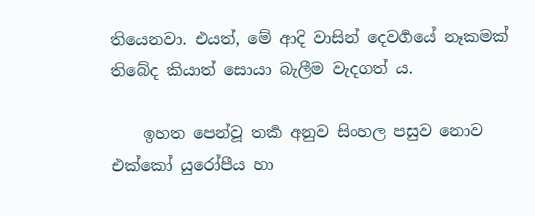තියෙනවා. එයත්, මේ ආදි වාසින් දෙවර්‍ගයේ නෑකමක් තිබේද කියාත් සොයා බැලීම වැදගත් ය.

    ඉහත පෙන්වූ තර්‍ක අනුව සිංහල පසුව නොව එක්කෝ යුරෝපීය හා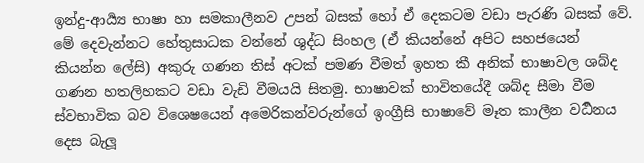ඉන්දු-ආර්‍ය්‍ය භාෂා හා සමකාලීනව උපන් බසක් හෝ ඒ දෙකටම වඩා පැරණි බසක් වේ. මේ දෙවැන්නට හේතුසාධක වන්නේ ශුද්ධ සිංහල (ඒ කියන්නේ අපිට සහජයෙන් කියන්න ලේසි) අකුරු ගණන තිස් අටක් පමණ වීමත් ඉහත කී අනික් භාෂාවල ශබ්ද ගණන හතලිහකට වඩා වැඩි වීමයයි සිතමු. භාෂාවක් භාවිතයේදී ශබ්ද සීමා වීම ස්වභාවික බව විශෙෂයෙන් අමෙරිකන්වරුන්ගේ ඉංග්‍රීසි භාෂාවේ මෑත කාලීන වර්‍ධනය දෙස බැලූ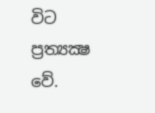විට ප්‍රත්‍යක්‍ෂ වේ.